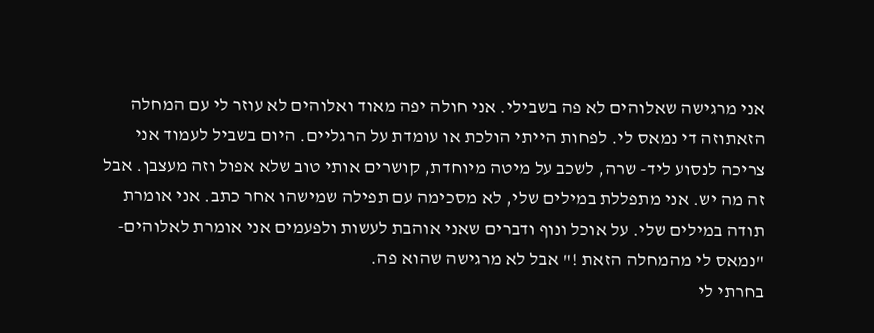אני מרגישה שאלוהים לא פה בשבילי. אני חולה יפה מאוד ואלוהים לא עוזר לי עם המחלה הזאתוזה די נמאס לי. לפחות הייתי הולכת או עומדת על הרגליים. היום בשביל לעמוד אני צריכה לנסוע ליד- שרה, לשכב על מיטה מיוחדת, קושרים אותי טוב שלא אפול וזה מעצבן. אבל זה מה יש. אני מתפללת במילים שלי, לא מסכימה עם תפילה שמישהו אחר כתב. אני אומרת תודה במילים שלי. על אוכל ונוף ודברים שאני אוהבת לעשות ולפעמים אני אומרת לאלוהים- "נמאס לי מהמחלה הזאת !" אבל לא מרגישה שהוא פה.
בחרתי לי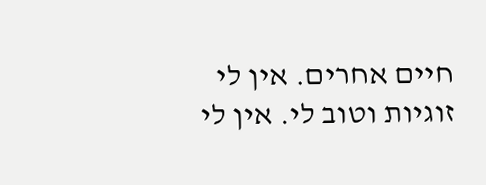חיים אחרים. אין לי זוגיות וטוב לי. אין לי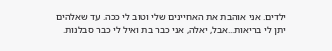ילדים. אני אוהבת את האחיינים שלי וטוב לי ככה. עד שאלהים יתן לי בריאות...אבל, יאלה, אני כבר בת ואיל לי כבר סבלנות.